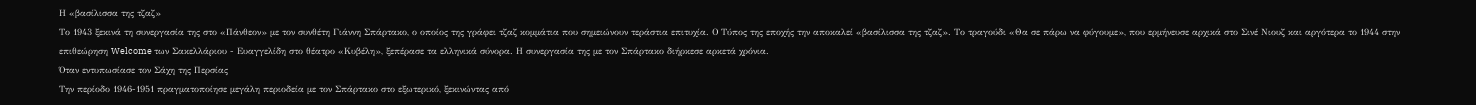Η «βασίλισσα της τζαζ»
Το 1943 ξεκινά τη συνεργασία της στο «Πάνθεον» με τον συνθέτη Γιάννη Σπάρτακο, ο οποίος της γράφει τζαζ κομμάτια που σημειώνουν τεράστια επιτυχία. Ο Τύπος της εποχής την αποκαλεί «βασίλισσα της τζαζ». Το τραγούδι «Θα σε πάρω να φύγουμε», που ερμήνευσε αρχικά στο Σινέ Νιουζ και αργότερα το 1944 στην επιθεώρηση Welcome των Σακελλάριου - Ευαγγελίδη στο θέατρο «Κυβέλη», ξεπέρασε τα ελληνικά σύνορα. Η συνεργασία της με τον Σπάρτακο διήρκεσε αρκετά χρόνια.
Όταν εντυπωσίασε τον Σάχη της Περσίας
Την περίοδο 1946-1951 πραγματοποίησε μεγάλη περιοδεία με τον Σπάρτακο στο εξωτερικό, ξεκινώντας από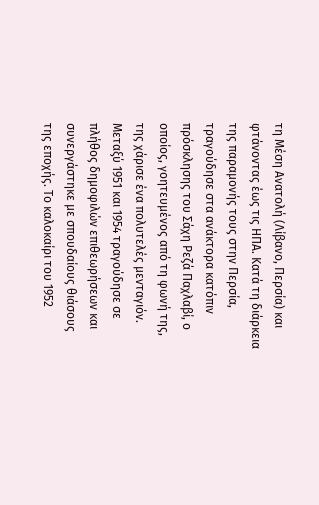τη Μέση Ανατολή (Λίβανο, Περσία) και φτάνοντας έως τις ΗΠΑ. Κατά τη διάρκεια της παραμονής τους στην Περσία, τραγούδησε στα ανάκτορα κατόπιν πρόσκλησης του Σάχη Ρεζά Παχλαβί, ο οποίος, γοητευμένος από τη φωνή της,
της χάρισε ένα πολυτελές μενταγιόν.
Μεταξύ 1951 και 1954 τραγούδησε σε πλήθος δημοφιλών επιθεωρήσεων και συνεργάστηκε με σπουδαίους θιάσους της εποχής. Το καλοκαίρι του 1952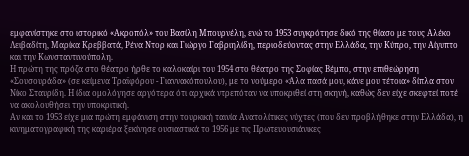εμφανίστηκε στο ιστορικό «Ακροπόλ» του Βασίλη Μπουρνέλη, ενώ το 1953 συγκρότησε δικό της θίασο με τους Αλέκο Λειβαδίτη, Μαρίκα Κρεββατά, Ρένα Ντορ και Γιώργο Γαβριηλίδη, περιοδεύοντας στην Ελλάδα, την Κύπρο, την Αίγυπτο και την Κωνσταντινούπολη.
Η πρώτη της πρόζα στο θέατρο ήρθε το καλοκαίρι του 1954 στο θέατρο της Σοφίας Βέμπο, στην επιθεώρηση «Σουσουράδα» (σε κείμενα Τραϊφόρου - Γιαννακόπουλου), με το νούμερο «Άλα πασά μου, κάνε μου τέτοια» δίπλα στον Νίκο Σταυρίδη. Η ίδια ομολόγησε αργότερα ότι αρχικά ντρεπόταν να υποκριθεί στη σκηνή, καθώς δεν είχε σκεφτεί ποτέ να ακολουθήσει την υποκριτική.
Αν και το 1953 είχε μια πρώτη εμφάνιση στην τουρκική ταινία Ανατολίτικες νύχτες (που δεν προβλήθηκε στην Ελλάδα), η κινηματογραφική της καριέρα ξεκίνησε ουσιαστικά το 1956 με τις Πρωτευουσιάνικες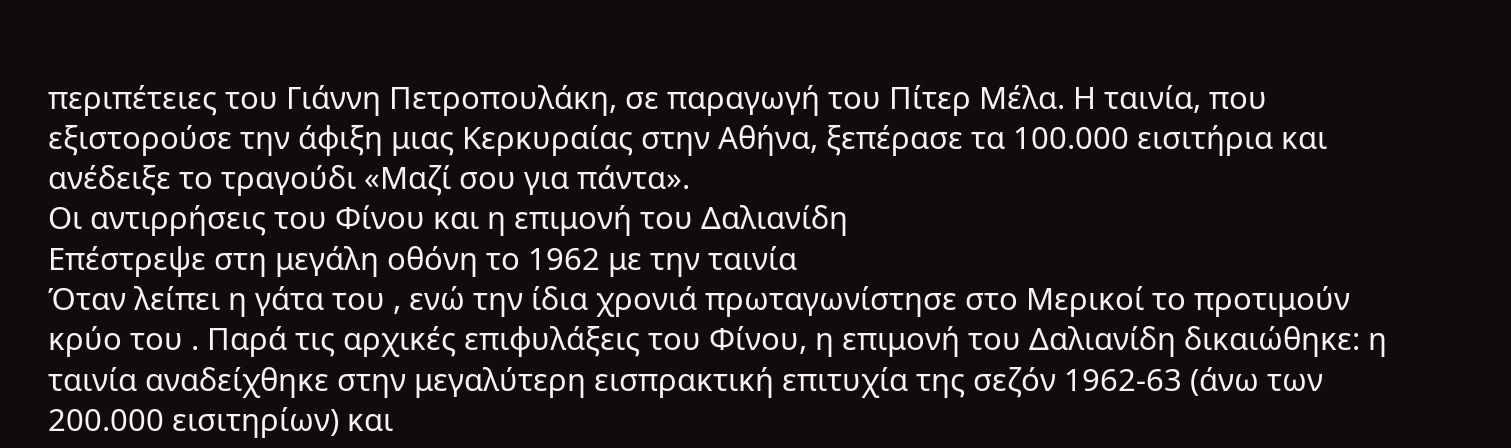περιπέτειες του Γιάννη Πετροπουλάκη, σε παραγωγή του Πίτερ Μέλα. Η ταινία, που εξιστορούσε την άφιξη μιας Κερκυραίας στην Αθήνα, ξεπέρασε τα 100.000 εισιτήρια και ανέδειξε το τραγούδι «Μαζί σου για πάντα».
Οι αντιρρήσεις του Φίνου και η επιμονή του Δαλιανίδη
Επέστρεψε στη μεγάλη οθόνη το 1962 με την ταινία
Όταν λείπει η γάτα του , ενώ την ίδια χρονιά πρωταγωνίστησε στο Μερικοί το προτιμούν κρύο του . Παρά τις αρχικές επιφυλάξεις του Φίνου, η επιμονή του Δαλιανίδη δικαιώθηκε: η ταινία αναδείχθηκε στην μεγαλύτερη εισπρακτική επιτυχία της σεζόν 1962-63 (άνω των 200.000 εισιτηρίων) και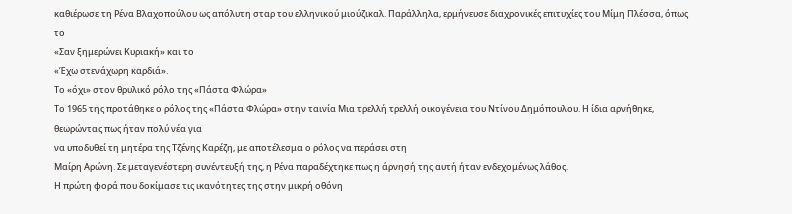καθιέρωσε τη Ρένα Βλαχοπούλου ως απόλυτη σταρ του ελληνικού μιούζικαλ. Παράλληλα, ερμήνευσε διαχρονικές επιτυχίες του Μίμη Πλέσσα, όπως το
«Σαν ξημερώνει Κυριακή» και το
«Έχω στενάχωρη καρδιά».
Το «όχι» στον θρυλικό ρόλο της «Πάστα Φλώρα»
Το 1965 της προτάθηκε ο ρόλος της «Πάστα Φλώρα» στην ταινία Μια τρελλή τρελλή οικογένεια του Ντίνου Δημόπουλου. Η ίδια αρνήθηκε, θεωρώντας πως ήταν πολύ νέα για
να υποδυθεί τη μητέρα της Τζένης Καρέζη, με αποτέλεσμα ο ρόλος να περάσει στη
Μαίρη Αρώνη. Σε μεταγενέστερη συνέντευξή της, η Ρένα παραδέχτηκε πως η άρνησή της αυτή ήταν ενδεχομένως λάθος.
Η πρώτη φορά που δοκίμασε τις ικανότητες της στην μικρή οθόνη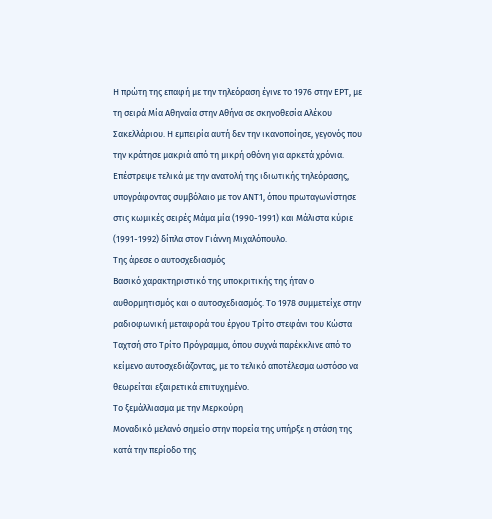Η πρώτη της επαφή με την τηλεόραση έγινε το 1976 στην ΕΡΤ, με τη σειρά Μία Αθηναία στην Αθήνα σε σκηνοθεσία Αλέκου Σακελλάριου. Η εμπειρία αυτή δεν την ικανοποίησε, γεγονός που την κράτησε μακριά από τη μικρή οθόνη για αρκετά χρόνια. Επέστρεψε τελικά με την ανατολή της ιδιωτικής τηλεόρασης, υπογράφοντας συμβόλαιο με τον ΑΝΤ1, όπου πρωταγωνίστησε στις κωμικές σειρές Μάμα μία (1990-1991) και Μάλιστα κύριε (1991-1992) δίπλα στον Γιάννη Μιχαλόπουλο.
Της άρεσε ο αυτοσχεδιασμός
Βασικό χαρακτηριστικό της υποκριτικής της ήταν ο αυθορμητισμός και ο αυτοσχεδιασμός. Το 1978 συμμετείχε στην ραδιοφωνική μεταφορά του έργου Τρίτο στεφάνι του Κώστα Ταχτσή στο Τρίτο Πρόγραμμα, όπου συχνά παρέκκλινε από το κείμενο αυτοσχεδιάζοντας, με το τελικό αποτέλεσμα ωστόσο να θεωρείται εξαιρετικά επιτυχημένο.
Το ξεμάλλιασμα με την Μερκούρη
Μοναδικό μελανό σημείο στην πορεία της υπήρξε η στάση της κατά την περίοδο της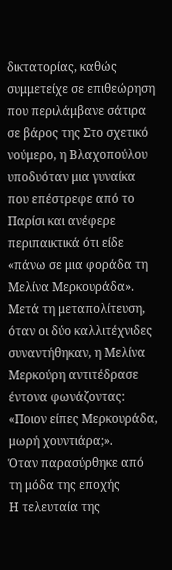δικτατορίας, καθώς συμμετείχε σε επιθεώρηση που περιλάμβανε σάτιρα σε βάρος της Στο σχετικό νούμερο, η Βλαχοπούλου υποδυόταν μια γυναίκα που επέστρεφε από το Παρίσι και ανέφερε περιπαικτικά ότι είδε «πάνω σε μια φοράδα τη Μελίνα Μερκουράδα». Μετά τη μεταπολίτευση, όταν οι δύο καλλιτέχνιδες συναντήθηκαν, η Μελίνα Μερκούρη αντιτέδρασε έντονα φωνάζοντας:
«Ποιον είπες Μερκουράδα, μωρή χουντιάρα;».
Όταν παρασύρθηκε από τη μόδα της εποχής
Η τελευταία της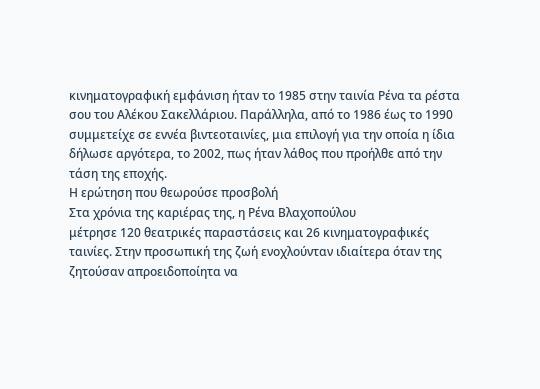κινηματογραφική εμφάνιση ήταν το 1985 στην ταινία Ρένα τα ρέστα σου του Αλέκου Σακελλάριου. Παράλληλα, από το 1986 έως το 1990 συμμετείχε σε εννέα βιντεοταινίες, μια επιλογή για την οποία η ίδια δήλωσε αργότερα, το 2002, πως ήταν λάθος που προήλθε από την τάση της εποχής.
Η ερώτηση που θεωρούσε προσβολή
Στα χρόνια της καριέρας της, η Ρένα Βλαχοπούλου
μέτρησε 120 θεατρικές παραστάσεις και 26 κινηματογραφικές ταινίες. Στην προσωπική της ζωή ενοχλούνταν ιδιαίτερα όταν της ζητούσαν απροειδοποίητα να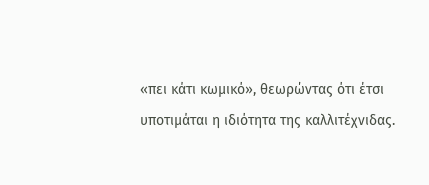«πει κάτι κωμικό», θεωρώντας ότι έτσι υποτιμάται η ιδιότητα της καλλιτέχνιδας.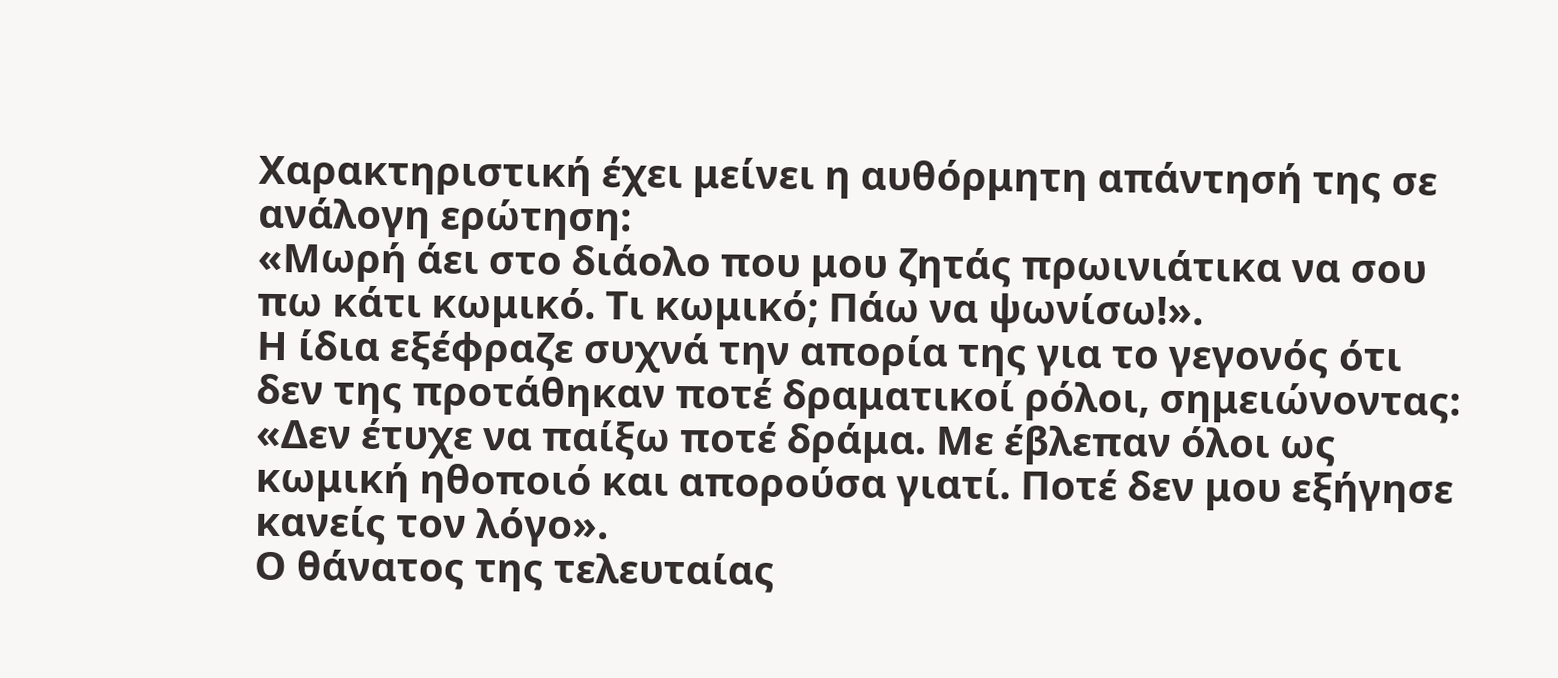Χαρακτηριστική έχει μείνει η αυθόρμητη απάντησή της σε ανάλογη ερώτηση:
«Μωρή άει στο διάολο που μου ζητάς πρωινιάτικα να σου πω κάτι κωμικό. Τι κωμικό; Πάω να ψωνίσω!».
Η ίδια εξέφραζε συχνά την απορία της για το γεγονός ότι δεν της προτάθηκαν ποτέ δραματικοί ρόλοι, σημειώνοντας: «Δεν έτυχε να παίξω ποτέ δράμα. Με έβλεπαν όλοι ως κωμική ηθοποιό και απορούσα γιατί. Ποτέ δεν μου εξήγησε κανείς τον λόγο».
Ο θάνατος της τελευταίας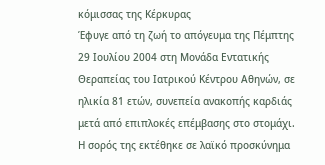κόμισσας της Κέρκυρας
Έφυγε από τη ζωή το απόγευμα της Πέμπτης 29 Ιουλίου 2004 στη Μονάδα Εντατικής Θεραπείας του Ιατρικού Κέντρου Αθηνών, σε ηλικία 81 ετών, συνεπεία ανακοπής καρδιάς μετά από επιπλοκές επέμβασης στο στομάχι.
Η σορός της εκτέθηκε σε λαϊκό προσκύνημα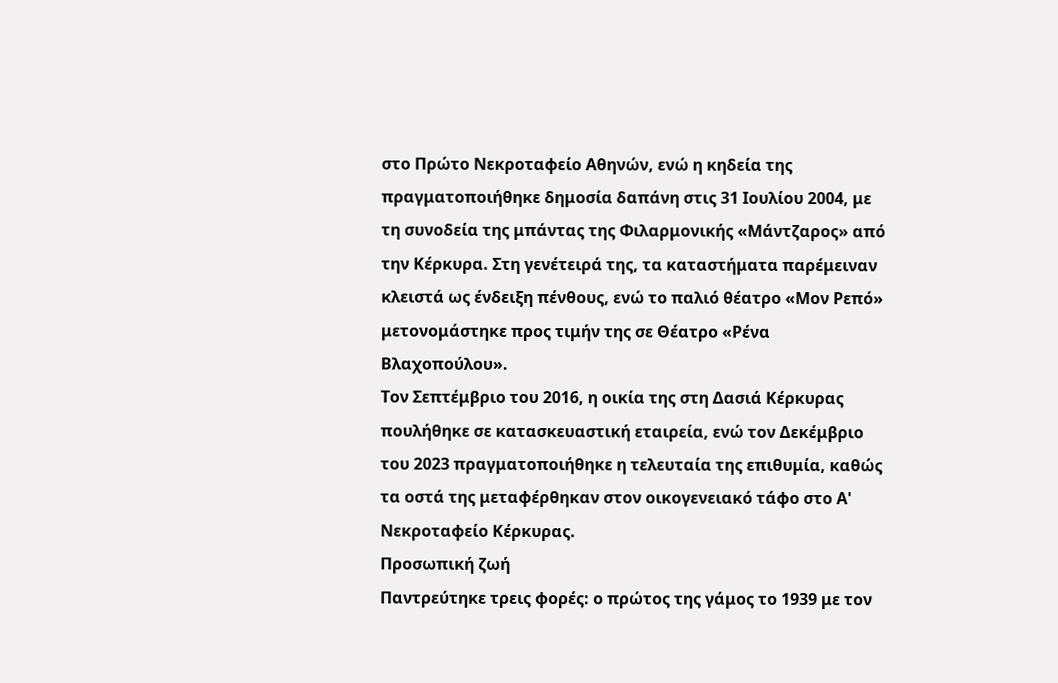στο Πρώτο Νεκροταφείο Αθηνών, ενώ η κηδεία της πραγματοποιήθηκε δημοσία δαπάνη στις 31 Ιουλίου 2004, με τη συνοδεία της μπάντας της Φιλαρμονικής «Μάντζαρος» από την Κέρκυρα. Στη γενέτειρά της, τα καταστήματα παρέμειναν κλειστά ως ένδειξη πένθους, ενώ το παλιό θέατρο «Μον Ρεπό» μετονομάστηκε προς τιμήν της σε Θέατρο «Ρένα Βλαχοπούλου».
Τον Σεπτέμβριο του 2016, η οικία της στη Δασιά Κέρκυρας πουλήθηκε σε κατασκευαστική εταιρεία, ενώ τον Δεκέμβριο του 2023 πραγματοποιήθηκε η τελευταία της επιθυμία, καθώς τα οστά της μεταφέρθηκαν στον οικογενειακό τάφο στο Α' Νεκροταφείο Κέρκυρας.
Προσωπική ζωή
Παντρεύτηκε τρεις φορές: ο πρώτος της γάμος το 1939 με τον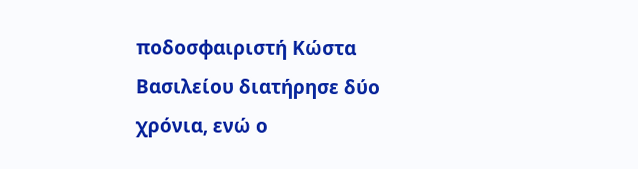ποδοσφαιριστή Κώστα Βασιλείου διατήρησε δύο χρόνια, ενώ ο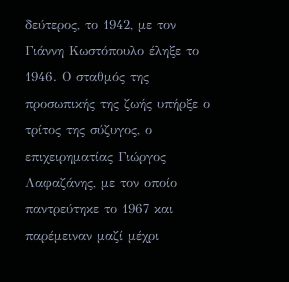δεύτερος, το 1942, με τον Γιάννη Κωστόπουλο έληξε το 1946. Ο σταθμός της προσωπικής της ζωής υπήρξε ο τρίτος της σύζυγος, ο επιχειρηματίας Γιώργος Λαφαζάνης, με τον οποίο παντρεύτηκε το 1967 και παρέμειναν μαζί μέχρι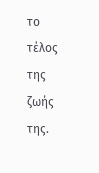το τέλος της ζωής της.